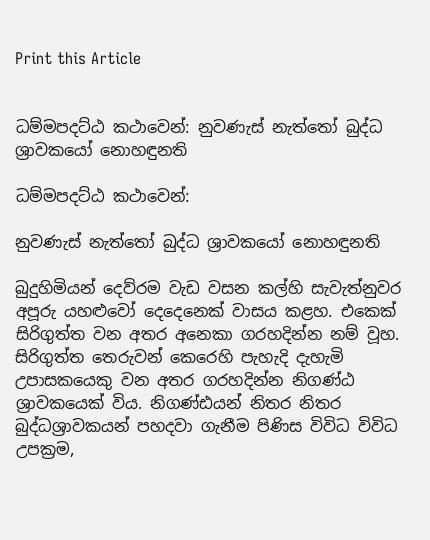Print this Article


ධම්මපදට්ඨ කථාවෙන්: නුවණැස් නැත්තෝ බුද්ධ ශ්‍රාවකයෝ නොහඳුනති

ධම්මපදට්ඨ කථාවෙන්:

නුවණැස් නැත්තෝ බුද්ධ ශ්‍රාවකයෝ නොහඳුනති

බුදුහිමියන් දෙව්රම වැඩ වසන කල්හි සැවැත්නුවර අපූරු යහළුවෝ දෙදෙනෙක් වාසය කළහ. එකෙක් සිරිගුත්ත වන අතර අනෙකා ගරහදින්න නම් වූහ. සිරිගුත්ත තෙරුවන් කෙරෙහි පැහැදි දැහැමි උපාසකයෙකු වන අතර ගරහදින්න නිගණ්ඨ ශ්‍රාවකයෙක් විය. නිගණ්ඪයන් නිතර නිතර බුද්ධශ්‍රාවකයන් පහදවා ගැනීම පිණිස විවිධ විවිධ උපක්‍රම,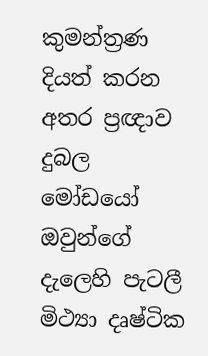කුමන්ත්‍රණ දියත් කරන අතර ප්‍රඥාව දුබල මෝඩයෝ ඔවුන්ගේ දැලෙහි පැටලී මිථ්‍යා දෘෂ්ටික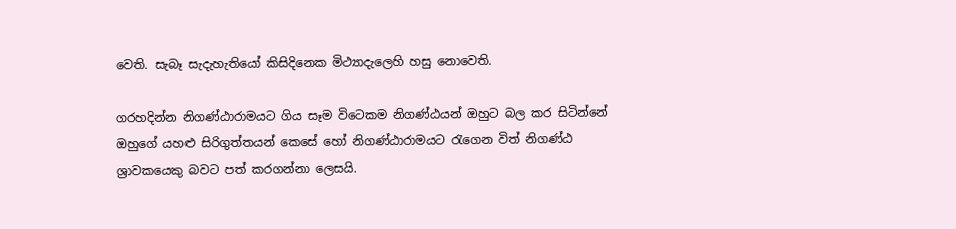වෙති. සැබෑ සැදැහැතියෝ කිසිදිනෙක මිථ්‍යාදැලෙහි හසු නොවෙති.

ගරහදින්න නිගණ්ඨාරාමයට ගිය සෑම විටෙකම නිගණ්ඨයන් ඔහුට බල කර සිටින්නේ ඔහුගේ යහළු සිරිගුත්තයන් කෙසේ හෝ නිගණ්ඨාරාමයට රැගෙන විත් නිගණ්ඨ ශ්‍රාවකයෙකු බවට පත් කරගන්නා ලෙසයි.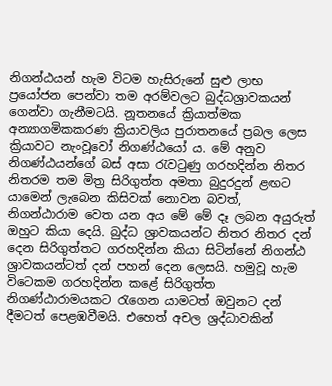නිගන්ඨයන් හැම විටම හැසිරුනේ සුළු ලාභ ප්‍රයෝජන පෙන්වා තම අරම්වලට බුද්ධශ්‍රාවකයන් ගෙන්වා ගැනීමටයි. නූතනයේ ක්‍රියාත්මක අන්‍යාගමිකකරණ ක්‍රියාවලිය පුරාතනයේ ප්‍රබල ලෙස ක්‍රියාවට නැංවූවෝ නිගණ්ඨයෝ ය. මේ අනුව නිගණ්ඨයන්ගේ බස් අසා රැවටුණු ගරහදින්න නිතර නිතරම තම මිත්‍ර සිරිගුත්ත අමතා බුදුරදුන් ළඟට යාමෙන් ලැබෙන කිසිවක් නොවන බවත්, නිගන්ඨාරාම වෙත යන අය මේ මේ දෑ ලබන අයුරුත් ඔහුට කියා දෙයි. බුද්ධ ශ්‍රාවකයන්ට නිතර නිතර දන් දෙන සිරිගුත්තට ගරහදින්න කියා සිටින්නේ නිගන්ඨ ශ්‍රාවකයන්ටත් දන් පහන් දෙන ලෙසයි. හමුවූ හැම විටෙකම ගරහදින්න කළේ සිරිගුත්ත නිගණ්ඨාරාමයකට රැගෙන යාමටත් ඔවුනට දන් දීමටත් පෙළඹවීමයි. එහෙත් අචල ශ්‍රද්ධාවකින්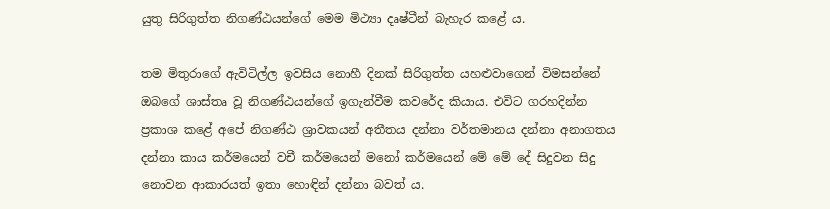යුතු සිරිගුත්ත නිගණ්ඨයන්ගේ මෙම මිථ්‍යා දෘෂ්ටීන් බැහැර කළේ ය.

තම මිතුරාගේ ඇවිටිල්ල ඉවසිය නොහී දිනක් සිරිගුත්ත යහළුවාගෙන් විමසන්නේ ඔබගේ ශාස්තෘ වූ නිගණ්ඨයන්ගේ ඉගැන්වීම කවරේද කියාය. එවිට ගරහදින්න ප්‍රකාශ කළේ අපේ නිගණ්ඨ ශ්‍රාවකයන් අතීතය දන්නා වර්තමානය දන්නා අනාගතය දන්නා කාය කර්මයෙන් වචී කර්මයෙන් මනෝ කර්මයෙන් මේ මේ දේ සිදුවන සිදු නොවන ආකාරයත් ඉතා හොඳින් දන්නා බවත් ය.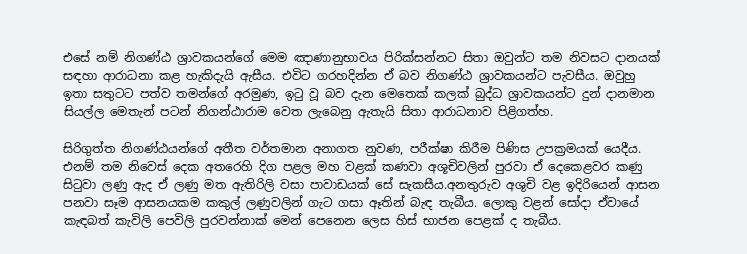එසේ නම් නිගණ්ඨ ශ්‍රාවකයන්ගේ මෙම ඤාණානුභාවය පිරික්සන්නට සිතා ඔවුන්ට තම නිවසට දානයක් සඳහා ආරාධනා කළ හැකිදැයි ඇසීය. එවිට ගරහදින්න ඒ බව නිගණ්ඨ ශ්‍රාවකයන්ට පැවසීය. ඔවුහු ඉතා සතුටට පත්ව තමන්ගේ අරමුණ, ඉටු වූ බව දැන මෙතෙක් කලක් බුද්ධ ශ්‍රාවකයන්ට දුන් දානමාන සියල්ල මෙතැන් පටන් නිගන්ඨාරාම වෙත ලැබෙනු ඇතැයි සිතා ආරාධනාව පිළිගත්හ.

සිරිගුත්ත නිගණ්ඨයන්ගේ අතීත වර්තමාන අනාගත නුවණ, පරීක්ෂා කිරීම පිණිස උපක්‍රමයක් යෙදීය. එනම් තම නිවෙස් දෙක අතරෙහි දිග පළල මහ වළක් කණවා අශූචිවලින් පුරවා ඒ දෙකෙළවර කණු සිටුවා ලණු ඇද ඒ ලණු මත ඇතිරිලි වසා පාවාඩයක් සේ සැකසීය.අනතුරුව අශුචි වළ ඉදිරියෙන් ආසන පනවා සෑම ආසනයකම කකුල් ලණුවලින් ගැට ගසා ඈතින් බැඳ තැබීය. ලොකු වළන් සෝදා ඒවායේ කැඳබත් කැවිලි පෙවිලි පුරවන්නාක් මෙන් පෙනෙන ලෙස හිස් භාජන පෙළක් ද තැබීය.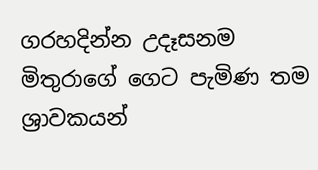ගරහදින්න උදෑසනම මිතුරාගේ ගෙට පැමිණ තම ශ්‍රාවකයන්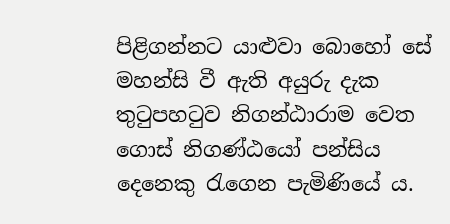පිළිගන්නට යාළුවා බොහෝ සේ මහන්සි වී ඇති අයුරු දැක තුටුපහටුව නිගන්ඨාරාම වෙත ගොස් නිගණ්ඨයෝ පන්සිය දෙනෙකු රැගෙන පැමිණියේ ය.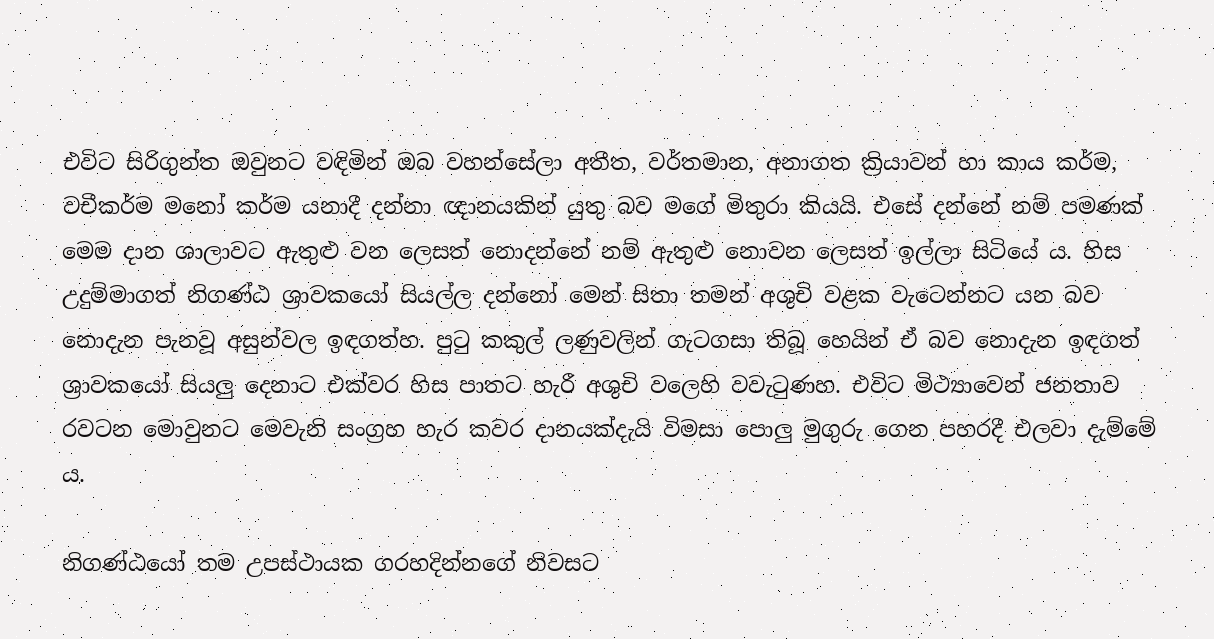එවිට සිරිගුන්ත ඔවුනට වඳිමින් ඔබ වහන්සේලා අතීත, වර්තමාන, අනාගත ක්‍රියාවන් හා කාය කර්ම, වචීකර්ම මනෝ කර්ම යනාදී දන්නා ඥානයකින් යුතු බව මගේ මිතුරා කියයි. එසේ දන්නේ නම් පමණක් මෙම දාන ශාලාවට ඇතුළු වන ලෙසත් නොදන්නේ නම් ඇතුළු නොවන ලෙසත් ඉල්ලා සිටියේ ය. හිස උදුම්මාගත් නිගණ්ඨ ශ්‍රාවකයෝ සියල්ල දන්නෝ මෙන් සිතා තමන් අශුචි වළක වැටෙන්නට යන බව නොදැන පැනවූ අසුන්වල ඉඳගත්හ. පුටු කකුල් ලණුවලින් ගැටගසා තිබූ හෙයින් ඒ බව නොදැන ඉඳගත් ශ්‍රාවකයෝ සියලු දෙනාට එක්වර හිස පාතට හැරී අශුචි වලෙහි වවැටුණහ. එවිට මිථ්‍යාවෙන් ජනතාව රවටන මොවුනට මෙවැනි සංග්‍රහ හැර කවර දානයක්දැයි විමසා පොලු මුගුරු ගෙන පහරදී එලවා දැම්මේ ය.

නිගණ්ඨයෝ තම උපස්ථායක ගරහදින්නගේ නිවසට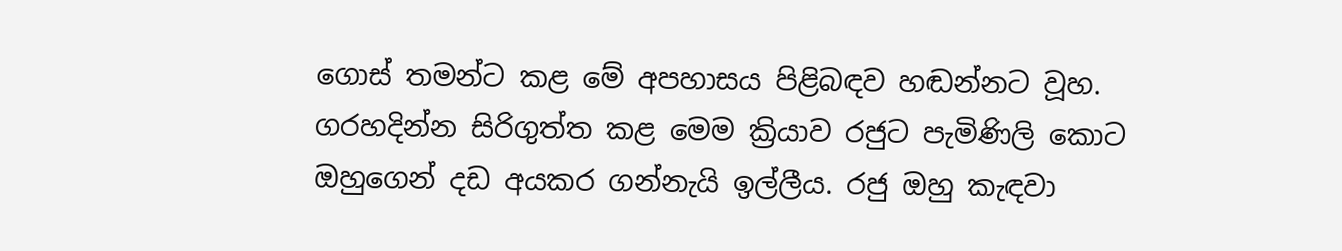ගොස් තමන්ට කළ මේ අපහාසය පිළිබඳව හඬන්නට වූහ. ගරහදින්න සිරිගුත්ත කළ මෙම ක්‍රියාව රජුට පැමිණිලි කොට ඔහුගෙන් දඩ අයකර ගන්නැයි ඉල්ලීය. රජු ඔහු කැඳවා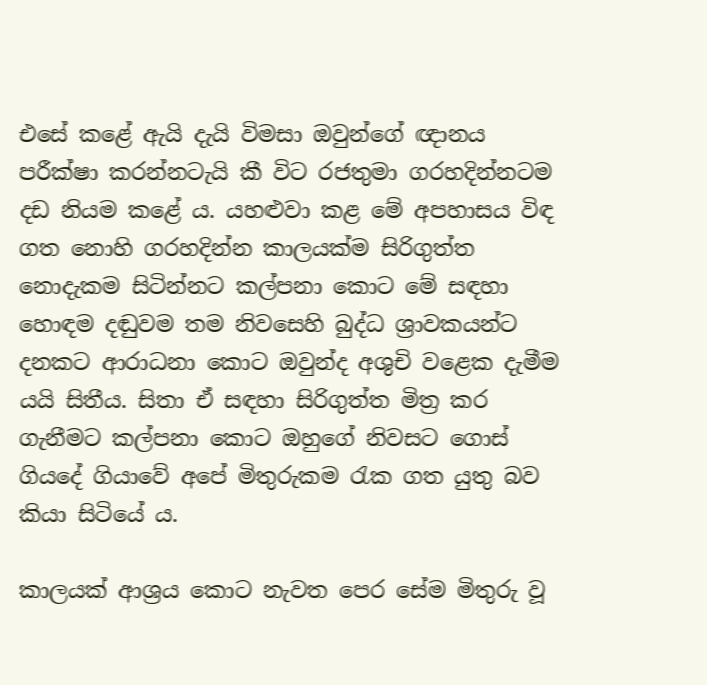එසේ කළේ ඇයි දැයි විමසා ඔවුන්ගේ ඥානය පරීක්ෂා කරන්නටැයි කී විට රජතුමා ගරහදින්නටම දඩ නියම කළේ ය. යහළුවා කළ මේ අපහාසය විඳ ගත නොහි ගරහදින්න කාලයක්ම සිරිගුත්ත නොදැකම සිටින්නට කල්පනා කොට මේ සඳහා හොඳම දඬුවම තම නිවසෙහි බුද්ධ ශ්‍රාවකයන්ට දනකට ආරාධනා කොට ඔවුන්ද අශුචි වළෙක දැමීම යයි සිතීය. සිතා ඒ සඳහා සිරිගුත්ත මිත්‍ර කර ගැනීමට කල්පනා කොට ඔහුගේ නිවසට ගොස් ගියදේ ගියාවේ අපේ මිතුරුකම රැක ගත යුතු බව කියා සිටියේ ය.

කාලයක් ආශ්‍රය කොට නැවත පෙර සේම මිතුරු වූ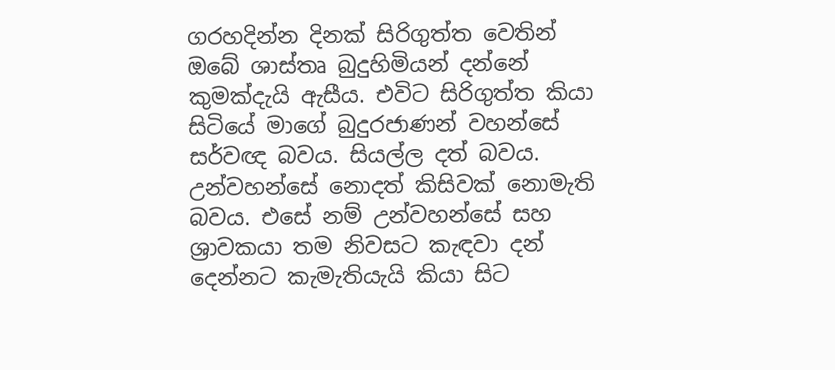ගරහදින්න දිනක් සිරිගුත්ත වෙතින් ඔබේ ශාස්තෘ බුදුහිමියන් දන්නේ කුමක්දැයි ඇසීය. එවිට සිරිගුත්ත කියා සිටියේ මාගේ බුදුරජාණන් වහන්සේ සර්වඥ බවය. සියල්ල දත් බවය. උන්වහන්සේ නොදත් කිසිවක් නොමැති බවය. එසේ නම් උන්වහන්සේ සහ ශ්‍රාවකයා තම නිවසට කැඳවා දන් දෙන්නට කැමැතියැයි කියා සිට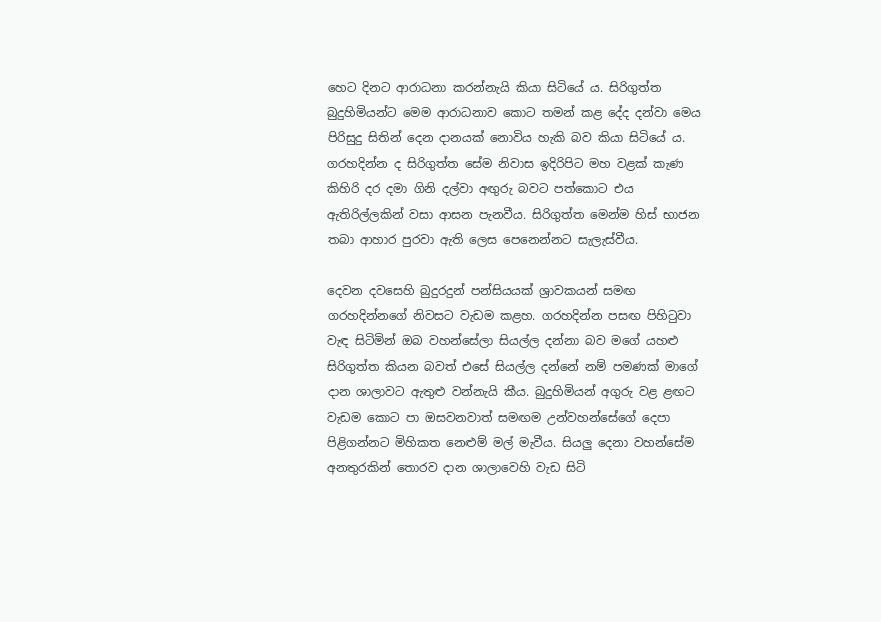හෙට දිනට ආරාධනා කරන්නැයි කියා සිටියේ ය. සිරිගුත්ත බුදුහිමියන්ට මෙම ආරාධනාව කොට තමන් කළ දේද දන්වා මෙය පිරිසුදු සිතින් දෙන දානයක් නොවිය හැකි බව කියා සිටියේ ය. ගරහදින්න ද සිරිගුත්ත සේම නිවාස ඉදිරිපිට මහ වළක් කැණ කිහිරි දර දමා ගිනි දල්වා අඟුරු බවට පත්කොට එය ඇතිරිල්ලකින් වසා ආසන පැනවීය. සිරිගුත්ත මෙන්ම හිස් භාජන තබා ආහාර පුරවා ඇති ලෙස පෙනෙන්නට සැලැස්වීය.

දෙවන දවසෙහි බුදුරදුන් පන්සියයක් ශ්‍රාවකයන් සමඟ ගරහදින්නගේ නිවසට වැඩම කළහ. ගරහදින්න පසඟ පිහිටුවා වැඳ සිටිමින් ඔබ වහන්සේලා සියල්ල දන්නා බව මගේ යහළු සිරිගුත්ත කියන බවත් එසේ සියල්ල දන්නේ නම් පමණක් මාගේ දාන ශාලාවට ඇතුළු වන්නැයි කීය. බුදුහිමියන් අගුරු වළ ළඟට වැඩම කොට පා ඔසවනවාත් සමඟම උන්වහන්සේගේ දෙපා පිළිගන්නට මිහිකත නෙළුම් මල් මැවීය. සියලු දෙනා වහන්සේම අනතුරකින් තොරව දාන ශාලාවෙහි වැඩ සිටි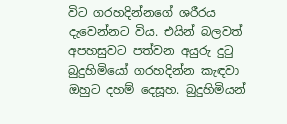විට ගරහදින්නගේ ශරීරය දැවෙන්නට විය. එයින් බලවත් අපහසුවට පත්වන අයුරු දුටු බුදුහිමියෝ ගරහදින්න කැඳවා ඔහුට දහම් දෙසූහ. බුදුහිමියන්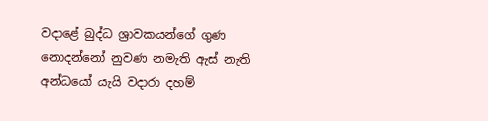වදාළේ බුද්ධ ශ්‍රාවකයන්ගේ ගුණ නොදන්නෝ නුවණ නමැති ඇස් නැති අන්ධයෝ යැයි වදාරා දහම්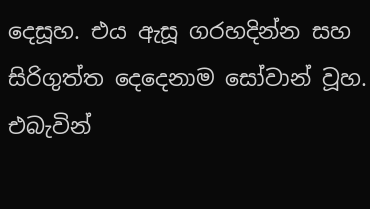දෙසූහ. එය ඇසූ ගරහදින්න සහ සිරිගුත්ත දෙදෙනාම සෝවාන් වූහ. එබැවින්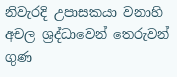නිවැරදි උපාසකයා වනාහි අචල ශ්‍රද්ධාවෙන් තෙරුවන් ගුණ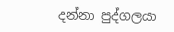දන්නා පුද්ගලයා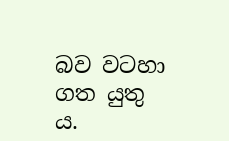බව වටහා ගත යුතු ය.